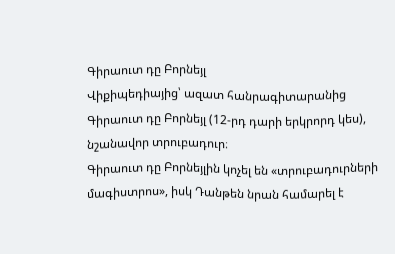Գիրաուտ դը Բորնեյլ
Վիքիպեդիայից՝ ազատ հանրագիտարանից
Գիրաուտ դը Բորնեյլ (12-րդ դարի երկրորդ կես), նշանավոր տրուբադուր։
Գիրաուտ դը Բորնեյլին կոչել են «տրուբադուրների մագիստրոս», իսկ Դանթեն նրան համարել է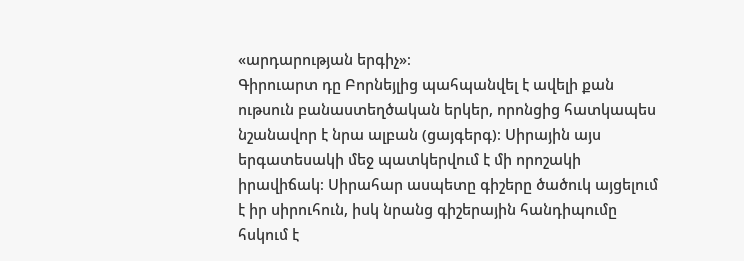«արդարության երգիչ»։
Գիրուարտ դը Բորնեյլից պահպանվել է ավելի քան ութսուն բանաստեղծական երկեր, որոնցից հատկապես նշանավոր է նրա ալբան (ցայգերգ)։ Սիրային այս երգատեսակի մեջ պատկերվում է մի որոշակի իրավիճակ։ Սիրահար ասպետը գիշերը ծածուկ այցելում է իր սիրուհուն, իսկ նրանց գիշերային հանդիպումը հսկում է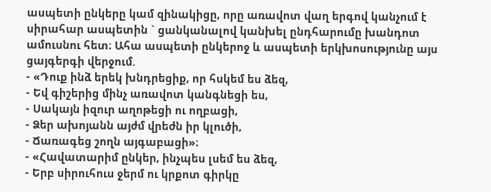ասպետի ընկերը կամ զինակիցը, որը առավոտ վաղ երգով կանչում է սիրահար ասպետին ` ցանկանալով կանխել ընդհարումը խանդոտ ամուսնու հետ։ Ահա ասպետի ընկերոջ և ասպետի երկխոսությունը այս ցայգերգի վերջում.
- «Դուք ինձ երեկ խնդրեցիք, որ հսկեմ ես ձեզ,
- Եվ գիշերից մինչ առավոտ կանգնեցի ես,
- Սակայն իզուր աղոթեցի ու ողբացի,
- Ձեր ախոյանն այժմ վրեժն իր կլուծի,
- Ճառագեց շողն այգաբացի»։
- «Հավատարիմ ընկեր, ինչպես լսեմ ես ձեզ,
- Երբ սիրուհուս ջերմ ու կրքոտ գիրկը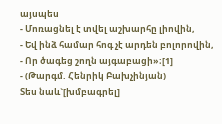այսպես
- Մոռացնել է տվել աշխարհը լիովին,
- Եվ ինձ համար հոգ չէ արդեն բոլորովին,
- Որ ծագեց շողն այգաբացի»։[1]
- (Թարգմ. Հենրիկ Բախչինյան)
Տես նաև`[խմբագրել]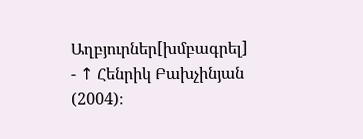Աղբյուրներ[խմբագրել]
- ↑ Հենրիկ Բախչինյան (2004)։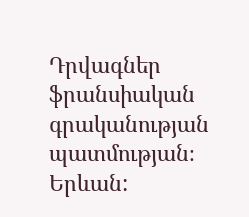Դրվագներ ֆրանսիական գրականության պատմության։ Երևան: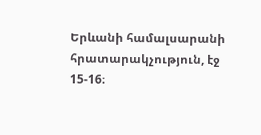Երևանի համալսարանի հրատարակչություն, էջ 15-16։